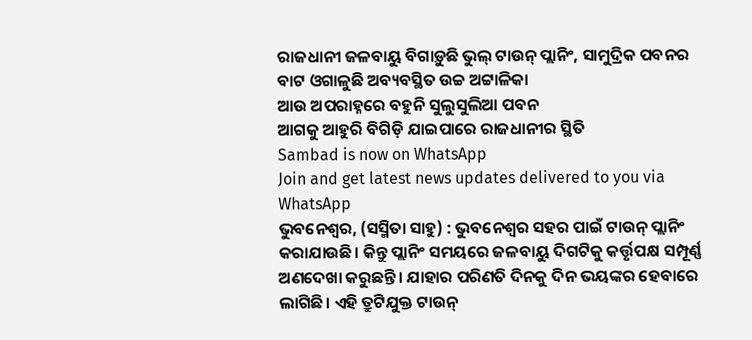ରାଜଧାନୀ ଜଳବାୟୁ ବିଗାଡ଼ୁଛି ଭୁଲ୍ ଟାଉନ୍ ପ୍ଲାନିଂ, ସାମୁଦ୍ରିକ ପବନର ବାଟ ଓଗାଳୁଛି ଅବ୍ୟବସ୍ଥିତ ଉଚ୍ଚ ଅଟ୍ଟାଳିକା
ଆଉ ଅପରାହ୍ନରେ ବହୁନି ସୁଲୁସୁଲିଆ ପବନ
ଆଗକୁ ଆହୁରି ବିଗିଡ଼ି ଯାଇପାରେ ରାଜଧାନୀର ସ୍ଥିତି
Sambad is now on WhatsApp
Join and get latest news updates delivered to you via WhatsApp
ଭୁବନେଶ୍ୱର, (ସସ୍ମିତା ସାହୁ) : ଭୁବନେଶ୍ବର ସହର ପାଇଁ ଟାଉନ୍ ପ୍ଲାନିଂ କରାଯାଉଛି। କିନ୍ତୁ ପ୍ଲାନିଂ ସମୟରେ ଜଳବାୟୁ ଦିଗଟିକୁ କର୍ତ୍ତୃପକ୍ଷ ସମ୍ପୂର୍ଣ୍ଣ ଅଣଦେଖା କରୁଛନ୍ତି। ଯାହାର ପରିଣତି ଦିନକୁ ଦିନ ଭୟଙ୍କର ହେବାରେ ଲାଗିଛି। ଏହି ତ୍ରୁଟିଯୁକ୍ତ ଟାଉନ୍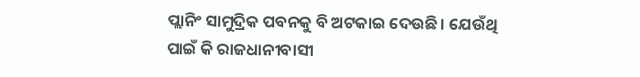ପ୍ଲାନିଂ ସାମୁଦ୍ରିକ ପବନକୁ ବି ଅଟକାଇ ଦେଉଛି। ଯେଉଁଥି ପାଇଁ କି ରାଜଧାନୀବାସୀ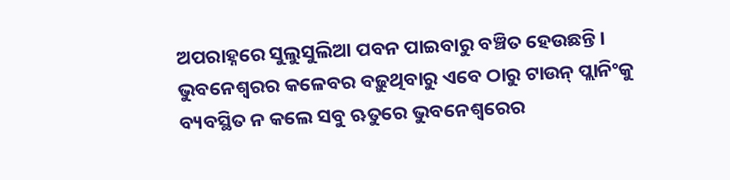ଅପରାହ୍ନରେ ସୁଲୁସୁଲିଆ ପବନ ପାଇବାରୁ ବଞ୍ଚିତ ହେଉଛନ୍ତି। ଭୁବନେଶ୍ବରର କଳେବର ବଢ଼ୁଥିବାରୁ ଏବେ ଠାରୁ ଟାଉନ୍ ପ୍ଲାନିଂକୁ ବ୍ୟବସ୍ଥିତ ନ କଲେ ସବୁ ଋତୁରେ ଭୁବନେଶ୍ବରେର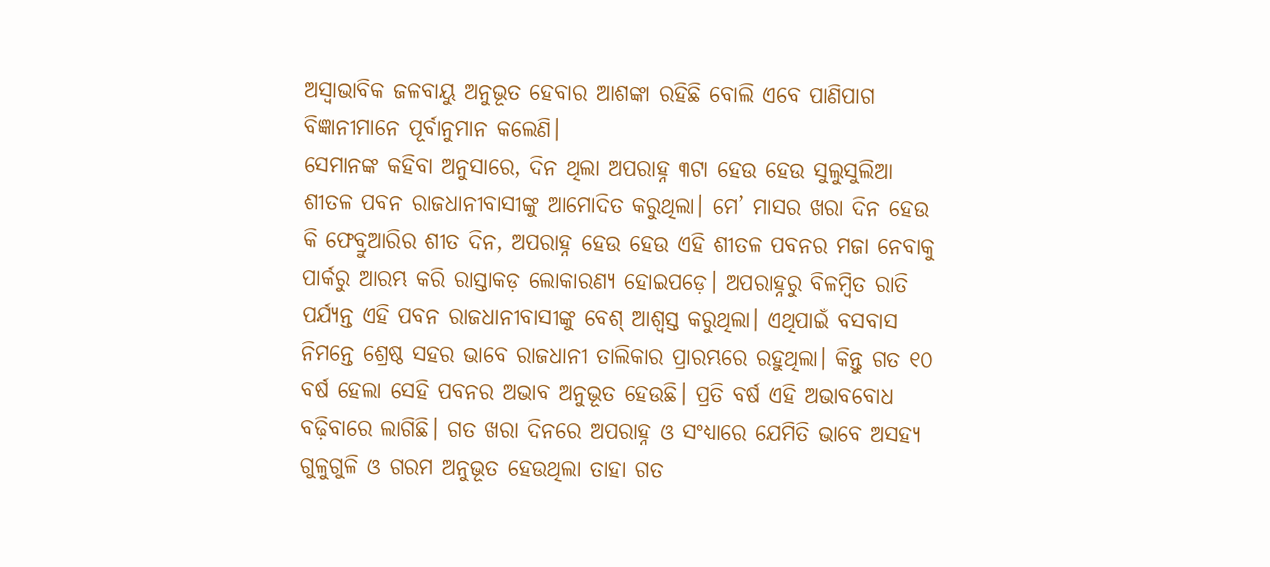ଅସ୍ବାଭାବିକ ଜଳବାୟୁ ଅନୁଭୂତ ହେବାର ଆଶଙ୍କା ରହିଛି ବୋଲି ଏବେ ପାଣିପାଗ ବିଜ୍ଞାନୀମାନେ ପୂର୍ବାନୁମାନ କଲେଣି।
ସେମାନଙ୍କ କହିବା ଅନୁସାରେ, ଦିନ ଥିଲା ଅପରାହ୍ନ ୩ଟା ହେଉ ହେଉ ସୁଲୁସୁଲିଆ ଶୀତଳ ପବନ ରାଜଧାନୀବାସୀଙ୍କୁ ଆମୋଦିତ କରୁଥିଲା। ମେ’ ମାସର ଖରା ଦିନ ହେଉ କି ଫେବ୍ରୁଆରିର ଶୀତ ଦିନ, ଅପରାହ୍ନ ହେଉ ହେଉ ଏହି ଶୀତଳ ପବନର ମଜା ନେବାକୁ ପାର୍କରୁ ଆରମ୍ଭ କରି ରାସ୍ତାକଡ଼ ଲୋକାରଣ୍ୟ ହୋଇପଡ଼େ। ଅପରାହ୍ନରୁ ବିଳମ୍ବିତ ରାତି ପର୍ଯ୍ୟନ୍ତ ଏହି ପବନ ରାଜଧାନୀବାସୀଙ୍କୁ ବେଶ୍ ଆଶ୍ବସ୍ତ କରୁଥିଲା। ଏଥିପାଇଁ ବସବାସ ନିମନ୍ତେ ଶ୍ରେଷ୍ଠ ସହର ଭାବେ ରାଜଧାନୀ ତାଲିକାର ପ୍ରାରମ୍ଭରେ ରହୁଥିଲା। କିନ୍ତୁ ଗତ ୧୦ ବର୍ଷ ହେଲା ସେହି ପବନର ଅଭାବ ଅନୁଭୂତ ହେଉଛି। ପ୍ରତି ବର୍ଷ ଏହି ଅଭାବବୋଧ ବଢ଼ିବାରେ ଲାଗିଛି। ଗତ ଖରା ଦିନରେ ଅପରାହ୍ନ ଓ ସଂଧ୍ୟାରେ ଯେମିତି ଭାବେ ଅସହ୍ୟ ଗୁଳୁଗୁଳି ଓ ଗରମ ଅନୁଭୂତ ହେଉଥିଲା ତାହା ଗତ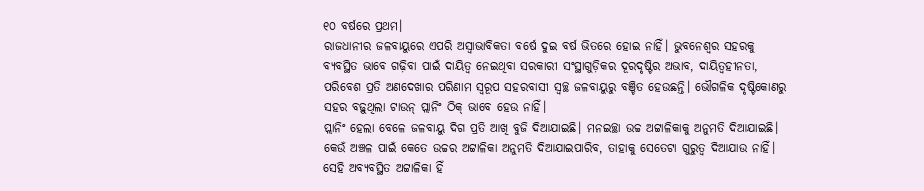୧୦ ବର୍ଷରେ ପ୍ରଥମ।
ରାଜଧାନୀର ଜଳବାୟୁରେ ଏପରି ଅସ୍ବାଭାବିକତା ବର୍ଷେ ଦୁଇ ବର୍ଷ ଭିତରେ ହୋଇ ନାହିଁ। ଭୁବନେଶ୍ବର ସହରକୁ ବ୍ୟବସ୍ଥିତ ଭାବେ ଗଢ଼ିବା ପାଇଁ ଦାୟିତ୍ବ ନେଇଥିବା ସରକାରୀ ସଂସ୍ଥାଗୁଡ଼ିକର ଦୂରଦୃଷ୍ଟିର ଅଭାବ, ଦାୟିତ୍ବହୀନତା, ପରିବେଶ ପ୍ରତି ଅଣଦେଖାର ପରିଣାମ ସ୍ବରୂପ ସହରବାସୀ ସ୍ବଚ୍ଛ ଜଳବାୟୁରୁ ବଞ୍ଚିତ ହେଉଛନ୍ତି। ଭୌଗଳିକ ଦୃଷ୍ଟିକୋଣରୁ ସହର ବଢ଼ୁଥିଲା ଟାଉନ୍ ପ୍ଲାନିଂ ଠିକ୍ ଭାବେ ହେଉ ନାହିଁ।
ପ୍ଲାନିଂ ହେଲା ବେଳେ ଜଳବାୟୁ ଦିଗ ପ୍ରତି ଆଖି ବୁଜି ଦିଆଯାଇଛି। ମନଇଚ୍ଛା ଉଚ୍ଚ ଅଟ୍ଟାଳିକାକୁ ଅନୁମତି ଦିଆଯାଇଛି। କେଉଁ ଅଞ୍ଚଳ ପାଇଁ କେତେ ଉଚ୍ଚର ଅଟ୍ଟାଳିକା ଅନୁମତି ଦିଆଯାଇପାରିବ, ତାହାକୁ ସେତେଟା ଗୁରୁତ୍ବ ଦିଆଯାଉ ନାହିଁ। ସେହି ଅବ୍ୟବସ୍ଥିତ ଅଟ୍ଟାଳିକା ହିଁ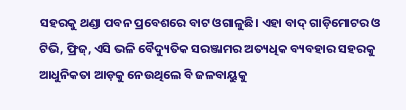ସହରକୁ ଥଣ୍ଡା ପବନ ପ୍ରବେଶରେ ବାଟ ଓଗାଳୁଛି। ଏହା ବାଦ୍ ଗାଡ଼ିମୋଟର ଓ ଟିଭି, ଫ୍ରିଜ୍, ଏସି ଭଳି ବୈଦ୍ୟୁତିକ ସରଞ୍ଜାମର ଅତ୍ୟଧିକ ବ୍ୟବହାର ସହରକୁ ଆଧୁନିକତା ଆଡ଼କୁ ନେଉଥିଲେ ବି ଜଳବାୟୁକୁ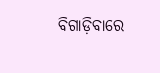ବିଗାଡ଼ିବାରେ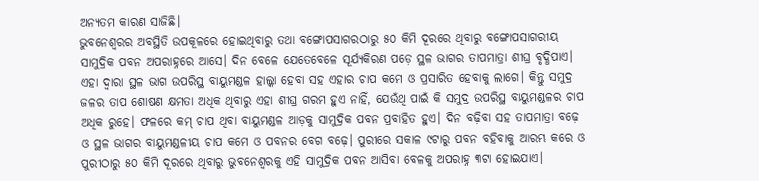ଅନ୍ୟତମ କାରଣ ସାଜିଛି।
ଭୁବନେଶ୍ବରର ଅବସ୍ଥିତି ଉପକୂଳରେ ହୋଇଥିବାରୁ ତଥା ବଙ୍ଗୋପସାଗରଠାରୁ ୫୦ କିମି ଦୂରରେ ଥିବାରୁ ବଙ୍ଗୋପସାଗରୀୟ ସାମୁଦ୍ରିକ ପବନ ଅପରାହ୍ନରେ ଆସେ। ଦିନ ବେଳେ ଯେତେବେଳେ ସୂର୍ଯ୍ୟକିରଣ ପଡ଼େ ସ୍ଥଳ ଭାଗର ତାପମାତ୍ରା ଶୀଘ୍ର ବୃଦ୍ଧିପାଏ। ଏହା ଦ୍ବାରା ସ୍ଥଳ ଭାଗ ଉପରିସ୍ଥ ବାୟୁମଣ୍ଡଳ ହାଲ୍କା ହେବା ସହ ଏହାର ଚାପ କମେ ଓ ପ୍ରସାରିତ ହେବାକୁ ଲାଗେ। କିନ୍ତୁ ସମୁଦ୍ର ଜଳର ତାପ ଶୋଷଣ କ୍ଷମତା ଅଧିକ ଥିବାରୁ ଏହା ଶୀଘ୍ର ଗରମ ହୁଏ ନାହିଁ, ଯେଉଁଥି ପାଇଁ କି ସମୁଦ୍ର ଉପରିସ୍ଥ ବାୟୁମଣ୍ଡଳର ଚାପ ଅଧିକ ରୁହେ। ଫଳରେ କମ୍ ଚାପ ଥିବା ବାୟୁମଣ୍ଡଳ ଆଡ଼କୁ ସାମୁଦ୍ରିକ ପବନ ପ୍ରବାହିତ ହୁଏ। ଦିନ ବଢ଼ିବା ସହ ତାପମାତ୍ରା ବଢ଼େ ଓ ସ୍ଥଳ ଭାଗର ବାୟୁମଣ୍ଡଳୀୟ ଚାପ କମେ ଓ ପବନର ବେଗ ବଢ଼େ। ପୁରୀରେ ସକାଳ ୯ଟାରୁ ପବନ ବହିବାକୁ ଆରମ୍ଭ କରେ ଓ ପୁରୀଠାରୁ ୫୦ କିମି ଦୂରରେ ଥିବାରୁ ଭୁବନେଶ୍ବରକୁ ଏହି ସାମୁଦ୍ରିକ ପବନ ଆସିବା ବେଳକୁ ଅପରାହ୍ନ ୩ଟା ହୋଇଯାଏ।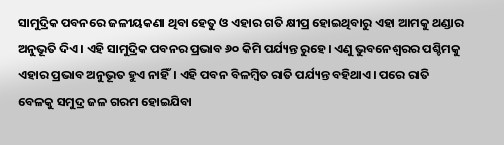ସାମୁଦ୍ରିକ ପବନରେ ଜଳୀୟକଣା ଥିବା ହେତୁ ଓ ଏହାର ଗତି କ୍ଷୀପ୍ର ହୋଇଥିବାରୁ ଏହା ଆମକୁ ଥଣ୍ଡାର ଅନୁଭୂତି ଦିଏ। ଏହି ସାମୁଦ୍ରିକ ପବନର ପ୍ରଭାବ ୬୦ କିମି ପର୍ଯ୍ୟନ୍ତ ରୁହେ। ଏଣୁ ଭୁବନେଶ୍ବରର ପଶ୍ଚିମକୁ ଏହାର ପ୍ରଭାବ ଅନୁଭୂତ ହୁଏ ନାହିଁ। ଏହି ପବନ ବିଳମ୍ବିତ ରାତି ପର୍ଯ୍ୟନ୍ତ ବହିଥାଏ। ପରେ ରାତି ବେଳକୁ ସମୁଦ୍ର ଜଳ ଗରମ ହୋଇଯିବା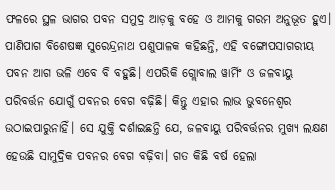ଫଳରେ ସ୍ଥଳ ଭାଗର ପବନ ସମୁଦ୍ର ଆଡ଼କୁ ବହେ ଓ ଆମକୁ ଗରମ ଅନୁଭୂତ ହୁଏ।
ପାଣିପାଗ ବିଶେଷଜ୍ଞ ସୁରେନ୍ଦ୍ରନାଥ ପଶୁପାଳକ କହିଛନ୍ତି, ଏହି ବଙ୍ଗୋପସାଗରୀୟ ପବନ ଆଗ ଭଳି ଏବେ ବି ବହୁଛି। ଏପରିକି ଗ୍ଲୋବାଲ ୱାର୍ମିଂ ଓ ଜଳବାୟୁ ପରିବର୍ତ୍ତନ ଯୋଗୁଁ ପବନର ବେଗ ବଢ଼ିଛି। କିନ୍ତୁ ଏହାର ଲାଭ ଭୁବନେଶ୍ବର ଉଠାଇପାରୁନାହିଁ। ସେ ଯୁକ୍ତି ଦର୍ଶାଇଛନ୍ତି ଯେ, ଜଳବାୟୁ ପରିବର୍ତ୍ତନର ମୁଖ୍ୟ ଲକ୍ଷଣ ହେଉଛି ସାମୁଦ୍ରିକ ପବନର ବେଗ ବଢ଼ିବା। ଗତ କିଛି ବର୍ଷ ହେଲା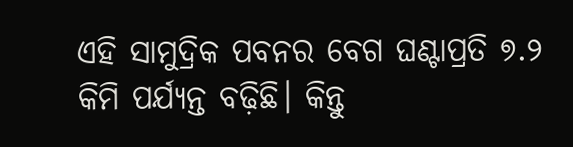ଏହି ସାମୁଦ୍ରିକ ପବନର ବେଗ ଘଣ୍ଟାପ୍ରତି ୭.୨ କିମି ପର୍ଯ୍ୟନ୍ତ ବଢ଼ିଛି। କିନ୍ତୁ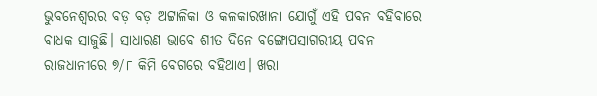ଭୁବନେଶ୍ବରର ବଡ଼ ବଡ଼ ଅଟ୍ଟାଳିକା ଓ କଳକାରଖାନା ଯୋଗୁଁ ଏହି ପବନ ବହିବାରେ ବାଧକ ସାଜୁଛି। ସାଧାରଣ ଭାବେ ଶୀତ ଦିନେ ବଙ୍ଗୋପସାଗରୀୟ ପବନ ରାଜଧାନୀରେ ୭/୮ କିମି ବେଗରେ ବହିଥାଏ। ଖରା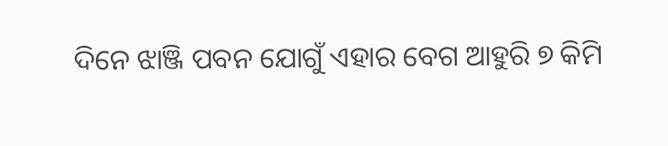ଦିନେ ଝାଞ୍ଜି ପବନ ଯୋଗୁଁ ଏହାର ବେଗ ଆହୁରି ୭ କିମି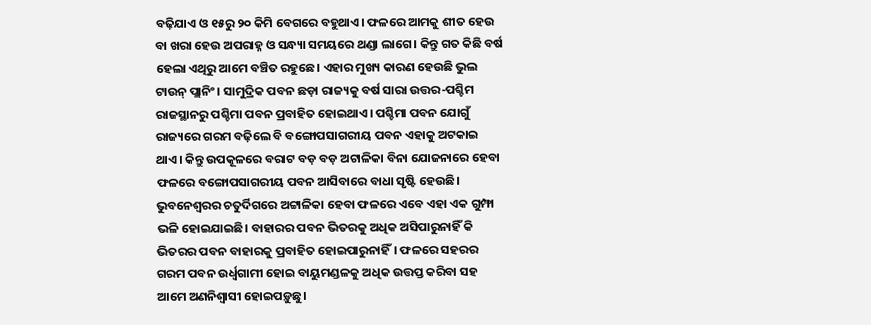ବଢ଼ିଯାଏ ଓ ୧୫ରୁ ୨୦ କିମି ବେଗରେ ବହୁଥାଏ। ଫଳରେ ଆମକୁ ଶୀତ ହେଉ ବା ଖରା ହେଉ ଅପରାହ୍ନ ଓ ସନ୍ଧ୍ୟା ସମୟରେ ଥଣ୍ଡା ଲାଗେ। କିନ୍ତୁ ଗତ କିଛି ବର୍ଷ ହେଲା ଏଥିରୁ ଆମେ ବଞ୍ଚିତ ରହୁଛେ। ଏହାର ମୁଖ୍ୟ କାରଣ ହେଉଛି ଭୁଲ ଟାଉନ୍ ପ୍ଲାନିଂ। ସାମୁଦ୍ରିକ ପବନ ଛଡ଼ା ରାଜ୍ୟକୁ ବର୍ଷ ସାରା ଉତ୍ତର-ପଶ୍ଚିମ ରାଜସ୍ଥାନରୁ ପଶ୍ଚିମା ପବନ ପ୍ରବାହିତ ହୋଇଥାଏ। ପଶ୍ଚିମା ପବନ ଯୋଗୁଁ ରାଜ୍ୟରେ ଗରମ ବଢ଼ିଲେ ବି ବଙ୍ଗୋପସାଗରୀୟ ପବନ ଏହାକୁ ଅଟକାଇ ଥାଏ। କିନ୍ତୁ ଉପକୂଳରେ ବରାଟ ବଡ଼ ବଡ଼ ଅଟାଳିକା ବିନା ଯୋଜନାରେ ହେବା ଫଳରେ ବଙ୍ଗୋପସାଗରୀୟ ପବନ ଆସିବାରେ ବାଧା ସୃଷ୍ଟି ହେଉଛି। ଭୁବନେଶ୍ବରର ଚତୁର୍ଦିଗରେ ଅଟ୍ଟାଳିକା ହେବା ଫଳରେ ଏବେ ଏହା ଏକ ଗୁମ୍ଫା ଭଳି ହୋଇଯାଇଛି। ବାହାରର ପବନ ଭିତରକୁ ଅଧିକ ଅସିପାରୁନାହିଁ କି ଭିତରର ପବନ ବାହାରକୁ ପ୍ରବାହିତ ହୋଇପାରୁନାହିଁ। ଫଳରେ ସହରର ଗରମ ପବନ ଉର୍ଧ୍ବଗାମୀ ହୋଇ ବାୟୁମଣ୍ଡଳକୁ ଅଧିକ ଉତ୍ତପ୍ତ କରିବା ସହ ଆମେ ଅଣନିଶ୍ବାସୀ ହୋଇପଡ଼ୁଛୁ।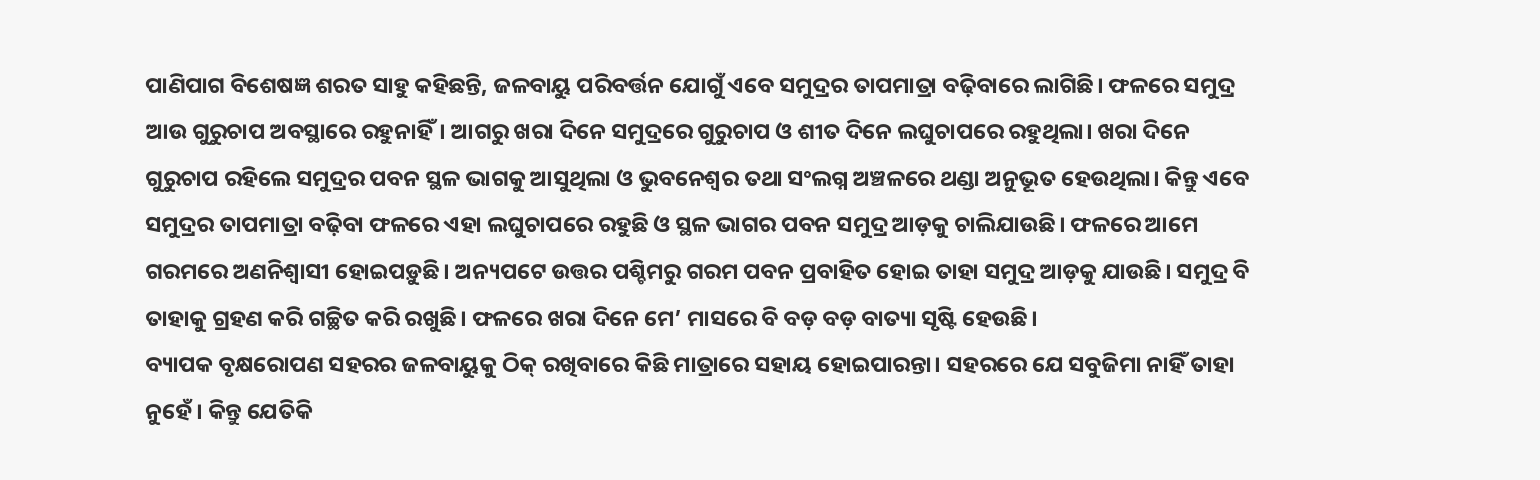ପାଣିପାଗ ବିଶେଷଜ୍ଞ ଶରତ ସାହୁ କହିଛନ୍ତି, ଜଳବାୟୁ ପରିବର୍ତ୍ତନ ଯୋଗୁଁ ଏବେ ସମୁଦ୍ରର ତାପମାତ୍ରା ବଢ଼ିବାରେ ଲାଗିଛି। ଫଳରେ ସମୁଦ୍ର ଆଉ ଗୁରୁଚାପ ଅବସ୍ଥାରେ ରହୁନାହିଁ। ଆଗରୁ ଖରା ଦିନେ ସମୁଦ୍ରରେ ଗୁରୁଚାପ ଓ ଶୀତ ଦିନେ ଲଘୁଚାପରେ ରହୁଥିଲା। ଖରା ଦିନେ ଗୁରୁଚାପ ରହିଲେ ସମୁଦ୍ରର ପବନ ସ୍ଥଳ ଭାଗକୁ ଆସୁଥିଲା ଓ ଭୁବନେଶ୍ବର ତଥା ସଂଲଗ୍ନ ଅଞ୍ଚଳରେ ଥଣ୍ଡା ଅନୁଭୂତ ହେଉଥିଲା। କିନ୍ତୁ ଏବେ ସମୁଦ୍ରର ତାପମାତ୍ରା ବଢ଼ିବା ଫଳରେ ଏହା ଲଘୁଚାପରେ ରହୁଛି ଓ ସ୍ଥଳ ଭାଗର ପବନ ସମୁଦ୍ର ଆଡ଼କୁ ଚାଲିଯାଉଛି। ଫଳରେ ଆମେ ଗରମରେ ଅଣନିଶ୍ବାସୀ ହୋଇପଡ଼ୁଛି। ଅନ୍ୟପଟେ ଉତ୍ତର ପଶ୍ଚିମରୁ ଗରମ ପବନ ପ୍ରବାହିତ ହୋଇ ତାହା ସମୁଦ୍ର ଆଡ଼କୁ ଯାଉଛି। ସମୁଦ୍ର ବି ତାହାକୁ ଗ୍ରହଣ କରି ଗଚ୍ଛିତ କରି ରଖୁଛି। ଫଳରେ ଖରା ଦିନେ ମେ’ ମାସରେ ବି ବଡ଼ ବଡ଼ ବାତ୍ୟା ସୃଷ୍ଟି ହେଉଛି।
ବ୍ୟାପକ ବୃକ୍ଷରୋପଣ ସହରର ଜଳବାୟୁକୁ ଠିକ୍ ରଖିବାରେ କିଛି ମାତ୍ରାରେ ସହାୟ ହୋଇପାରନ୍ତା। ସହରରେ ଯେ ସବୁଜିମା ନାହିଁ ତାହା ନୁହେଁ। କିନ୍ତୁ ଯେତିକି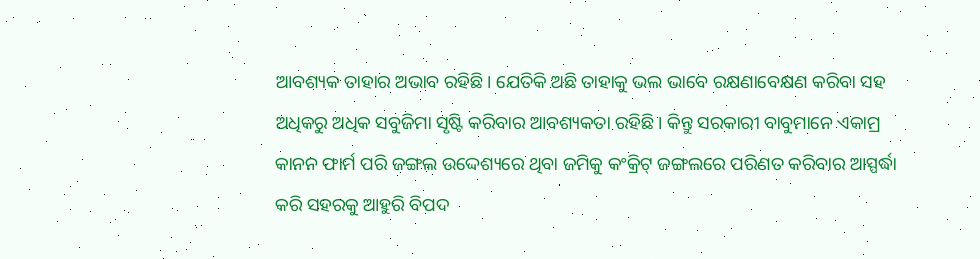ଆବଶ୍ୟକ ତାହାର ଅଭାବ ରହିଛି। ଯେତିକି ଅଛି ତାହାକୁ ଭଲ ଭାବେ ରକ୍ଷଣାବେକ୍ଷଣ କରିବା ସହ ଅଧିକରୁ ଅଧିକ ସବୁଜିମା ସୃଷ୍ଟି କରିବାର ଆବଶ୍ୟକତା ରହିଛି। କିନ୍ତୁ ସରକାରୀ ବାବୁମାନେ ଏକାମ୍ର କାନନ ଫାର୍ମ ପରି ଜଙ୍ଗଲ ଉଦ୍ଦେଶ୍ୟରେ ଥିବା ଜମିକୁ କଂକ୍ରିଟ୍ ଜଙ୍ଗଲରେ ପରିଣତ କରିବାର ଆସ୍ପର୍ଦ୍ଧା କରି ସହରକୁ ଆହୁରି ବିପଦ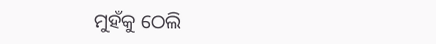ମୁହଁକୁ ଠେଲି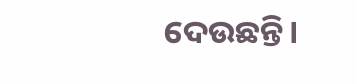ଦେଉଛନ୍ତି।